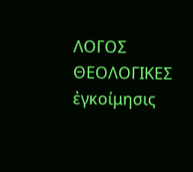ΛΟΓΟΣ
ΘΕΟΛΟΓΙΚΕΣ
ἐγκοίμησις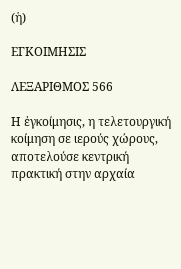(ἡ)

ΕΓΚΟΙΜΗΣΙΣ

ΛΕΞΑΡΙΘΜΟΣ 566

Η ἐγκοίμησις, η τελετουργική κοίμηση σε ιερούς χώρους, αποτελούσε κεντρική πρακτική στην αρχαία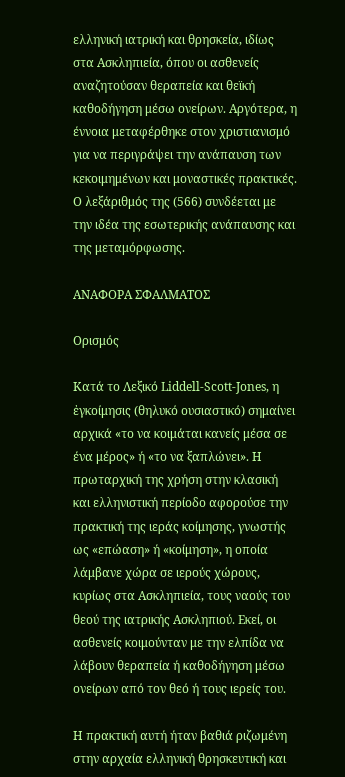ελληνική ιατρική και θρησκεία, ιδίως στα Ασκληπιεία, όπου οι ασθενείς αναζητούσαν θεραπεία και θεϊκή καθοδήγηση μέσω ονείρων. Αργότερα, η έννοια μεταφέρθηκε στον χριστιανισμό για να περιγράψει την ανάπαυση των κεκοιμημένων και μοναστικές πρακτικές. Ο λεξάριθμός της (566) συνδέεται με την ιδέα της εσωτερικής ανάπαυσης και της μεταμόρφωσης.

ΑΝΑΦΟΡΑ ΣΦΑΛΜΑΤΟΣ

Ορισμός

Κατά το Λεξικό Liddell-Scott-Jones, η ἐγκοίμησις (θηλυκό ουσιαστικό) σημαίνει αρχικά «το να κοιμάται κανείς μέσα σε ένα μέρος» ή «το να ξαπλώνει». Η πρωταρχική της χρήση στην κλασική και ελληνιστική περίοδο αφορούσε την πρακτική της ιεράς κοίμησης, γνωστής ως «επώαση» ή «κοίμηση», η οποία λάμβανε χώρα σε ιερούς χώρους, κυρίως στα Ασκληπιεία, τους ναούς του θεού της ιατρικής Ασκληπιού. Εκεί, οι ασθενείς κοιμούνταν με την ελπίδα να λάβουν θεραπεία ή καθοδήγηση μέσω ονείρων από τον θεό ή τους ιερείς του.

Η πρακτική αυτή ήταν βαθιά ριζωμένη στην αρχαία ελληνική θρησκευτική και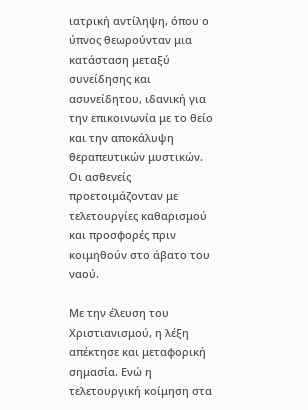ιατρική αντίληψη, όπου ο ύπνος θεωρούνταν μια κατάσταση μεταξύ συνείδησης και ασυνείδητου, ιδανική για την επικοινωνία με το θείο και την αποκάλυψη θεραπευτικών μυστικών. Οι ασθενείς προετοιμάζονταν με τελετουργίες καθαρισμού και προσφορές πριν κοιμηθούν στο άβατο του ναού.

Με την έλευση του Χριστιανισμού, η λέξη απέκτησε και μεταφορική σημασία. Ενώ η τελετουργική κοίμηση στα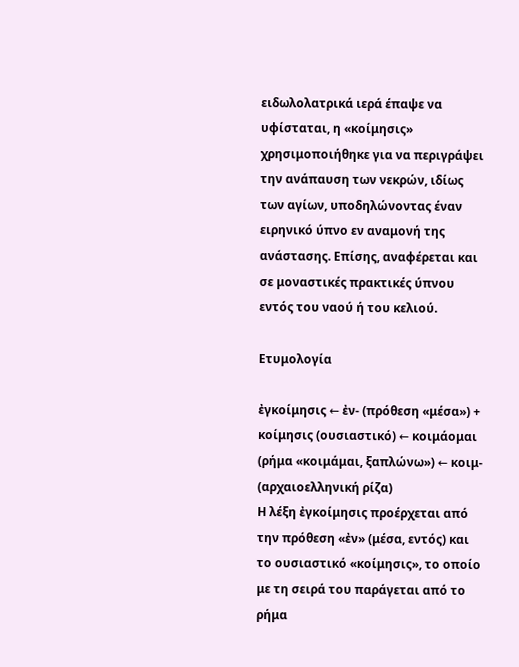ειδωλολατρικά ιερά έπαψε να υφίσταται, η «κοίμησις» χρησιμοποιήθηκε για να περιγράψει την ανάπαυση των νεκρών, ιδίως των αγίων, υποδηλώνοντας έναν ειρηνικό ύπνο εν αναμονή της ανάστασης. Επίσης, αναφέρεται και σε μοναστικές πρακτικές ύπνου εντός του ναού ή του κελιού.

Ετυμολογία

ἐγκοίμησις ← ἐν- (πρόθεση «μέσα») + κοίμησις (ουσιαστικό) ← κοιμάομαι (ρήμα «κοιμάμαι, ξαπλώνω») ← κοιμ- (αρχαιοελληνική ρίζα)
Η λέξη ἐγκοίμησις προέρχεται από την πρόθεση «ἐν» (μέσα, εντός) και το ουσιαστικό «κοίμησις», το οποίο με τη σειρά του παράγεται από το ρήμα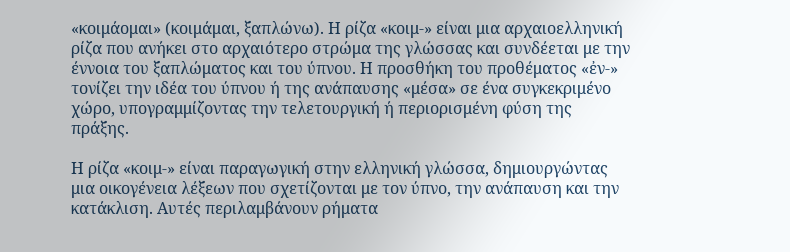«κοιμάομαι» (κοιμάμαι, ξαπλώνω). Η ρίζα «κοιμ-» είναι μια αρχαιοελληνική ρίζα που ανήκει στο αρχαιότερο στρώμα της γλώσσας και συνδέεται με την έννοια του ξαπλώματος και του ύπνου. Η προσθήκη του προθέματος «ἐν-» τονίζει την ιδέα του ύπνου ή της ανάπαυσης «μέσα» σε ένα συγκεκριμένο χώρο, υπογραμμίζοντας την τελετουργική ή περιορισμένη φύση της πράξης.

Η ρίζα «κοιμ-» είναι παραγωγική στην ελληνική γλώσσα, δημιουργώντας μια οικογένεια λέξεων που σχετίζονται με τον ύπνο, την ανάπαυση και την κατάκλιση. Αυτές περιλαμβάνουν ρήματα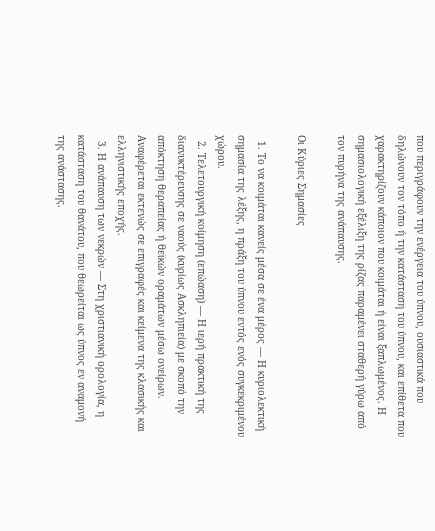που περιγράφουν την ενέργεια του ύπνου, ουσιαστικά που δηλώνουν τον τόπο ή την κατάσταση του ύπνου, και επίθετα που χαρακτηρίζουν κάποιον που κοιμάται ή είναι ξαπλωμένος. Η σημασιολογική εξέλιξη της ρίζας παραμένει σταθερή γύρω από τον πυρήνα της ανάπαυσης.

Οι Κύριες Σημασίες

  1. Το να κοιμάται κανείς μέσα σε ένα μέρος — Η κυριολεκτική σημασία της λέξης, η πράξη του ύπνου εντός ενός συγκεκριμένου χώρου.
  2. Τελετουργική κοίμηση (επώαση) — Η ιερή πρακτική της διανυκτέρευσης σε ναούς (κυρίως Ασκληπιεία) με σκοπό την απόκτηση θεραπείας ή θεϊκών οραμάτων μέσω ονείρων. Αναφέρεται εκτενώς σε επιγραφές και κείμενα της κλασικής και ελληνιστικής εποχής.
  3. Η ανάπαυση των νεκρών — Στη χριστιανική ορολογία, η κατάσταση του θανάτου, που θεωρείται ως ύπνος εν αναμονή της ανάστασης.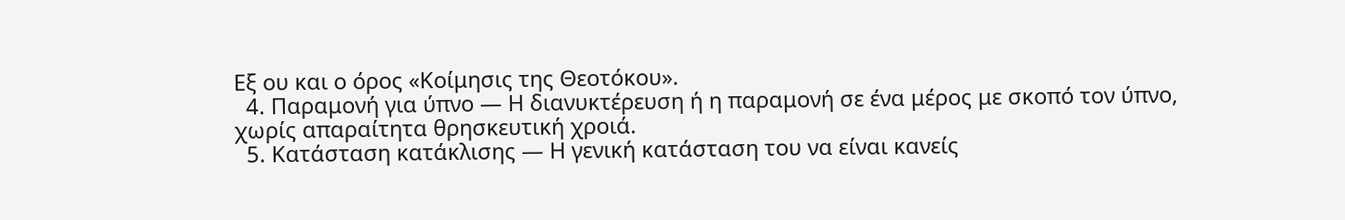Εξ ου και ο όρος «Κοίμησις της Θεοτόκου».
  4. Παραμονή για ύπνο — Η διανυκτέρευση ή η παραμονή σε ένα μέρος με σκοπό τον ύπνο, χωρίς απαραίτητα θρησκευτική χροιά.
  5. Κατάσταση κατάκλισης — Η γενική κατάσταση του να είναι κανείς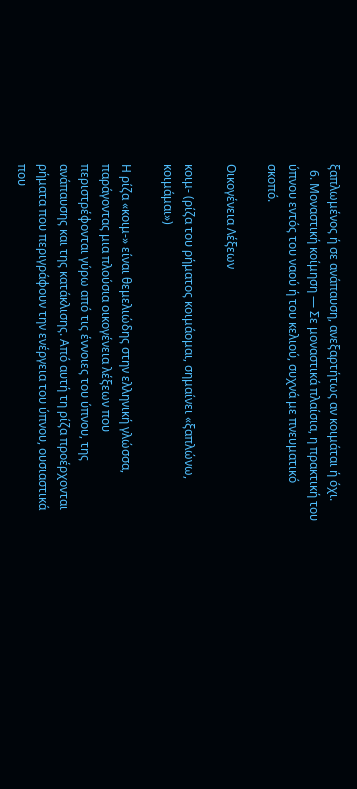ξαπλωμένος ή σε ανάπαυση, ανεξαρτήτως αν κοιμάται ή όχι.
  6. Μοναστική κοίμηση — Σε μοναστικά πλαίσια, η πρακτική του ύπνου εντός του ναού ή του κελιού, συχνά με πνευματικό σκοπό.

Οικογένεια Λέξεων

κοιμ- (ρίζα του ρήματος κοιμάομαι, σημαίνει «ξαπλώνω, κοιμάμαι»)

Η ρίζα «κοιμ-» είναι θεμελιώδης στην ελληνική γλώσσα, παράγοντας μια πλούσια οικογένεια λέξεων που περιστρέφονται γύρω από τις έννοιες του ύπνου, της ανάπαυσης και της κατάκλισης. Από αυτή τη ρίζα προέρχονται ρήματα που περιγράφουν την ενέργεια του ύπνου, ουσιαστικά που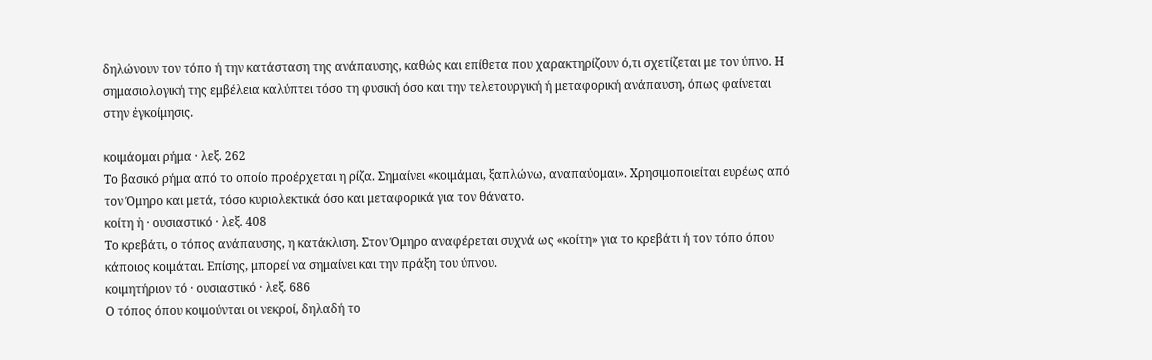δηλώνουν τον τόπο ή την κατάσταση της ανάπαυσης, καθώς και επίθετα που χαρακτηρίζουν ό,τι σχετίζεται με τον ύπνο. Η σημασιολογική της εμβέλεια καλύπτει τόσο τη φυσική όσο και την τελετουργική ή μεταφορική ανάπαυση, όπως φαίνεται στην ἐγκοίμησις.

κοιμάομαι ρήμα · λεξ. 262
Το βασικό ρήμα από το οποίο προέρχεται η ρίζα. Σημαίνει «κοιμάμαι, ξαπλώνω, αναπαύομαι». Χρησιμοποιείται ευρέως από τον Όμηρο και μετά, τόσο κυριολεκτικά όσο και μεταφορικά για τον θάνατο.
κοίτη ἡ · ουσιαστικό · λεξ. 408
Το κρεβάτι, ο τόπος ανάπαυσης, η κατάκλιση. Στον Όμηρο αναφέρεται συχνά ως «κοίτη» για το κρεβάτι ή τον τόπο όπου κάποιος κοιμάται. Επίσης, μπορεί να σημαίνει και την πράξη του ύπνου.
κοιμητήριον τό · ουσιαστικό · λεξ. 686
Ο τόπος όπου κοιμούνται οι νεκροί, δηλαδή το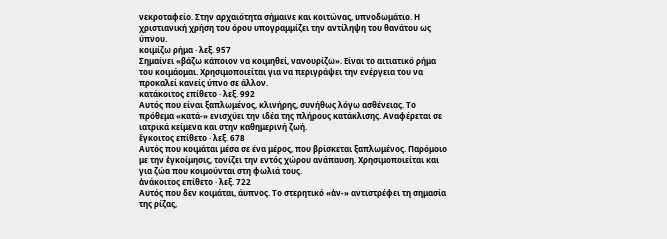νεκροταφείο. Στην αρχαιότητα σήμαινε και κοιτώνας, υπνοδωμάτιο. Η χριστιανική χρήση του όρου υπογραμμίζει την αντίληψη του θανάτου ως ύπνου.
κοιμίζω ρήμα · λεξ. 957
Σημαίνει «βάζω κάποιον να κοιμηθεί, νανουρίζω». Είναι το αιτιατικό ρήμα του κοιμάομαι. Χρησιμοποιείται για να περιγράψει την ενέργεια του να προκαλεί κανείς ύπνο σε άλλον.
κατάκοιτος επίθετο · λεξ. 992
Αυτός που είναι ξαπλωμένος, κλινήρης, συνήθως λόγω ασθένειας. Το πρόθεμα «κατά-» ενισχύει την ιδέα της πλήρους κατάκλισης. Αναφέρεται σε ιατρικά κείμενα και στην καθημερινή ζωή.
ἔγκοιτος επίθετο · λεξ. 678
Αυτός που κοιμάται μέσα σε ένα μέρος, που βρίσκεται ξαπλωμένος. Παρόμοιο με την ἐγκοίμησις, τονίζει την εντός χώρου ανάπαυση. Χρησιμοποιείται και για ζώα που κοιμούνται στη φωλιά τους.
ἀνάκοιτος επίθετο · λεξ. 722
Αυτός που δεν κοιμάται, άυπνος. Το στερητικό «ἀν-» αντιστρέφει τη σημασία της ρίζας,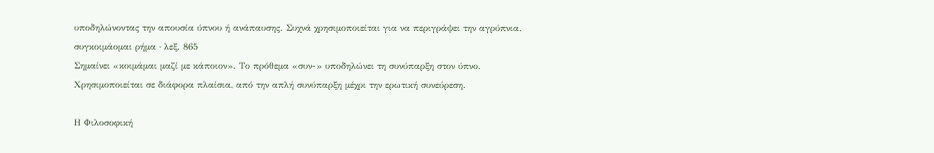υποδηλώνοντας την απουσία ύπνου ή ανάπαυσης. Συχνά χρησιμοποιείται για να περιγράψει την αγρύπνια.
συγκοιμάομαι ρήμα · λεξ. 865
Σημαίνει «κοιμάμαι μαζί με κάποιον». Το πρόθεμα «συν-» υποδηλώνει τη συνύπαρξη στον ύπνο. Χρησιμοποιείται σε διάφορα πλαίσια, από την απλή συνύπαρξη μέχρι την ερωτική συνεύρεση.

Η Φιλοσοφική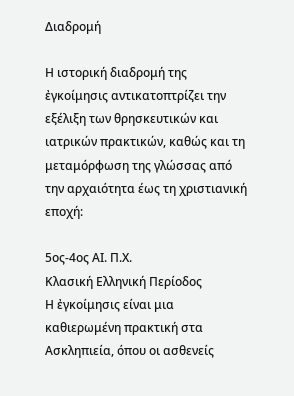Διαδρομή

Η ιστορική διαδρομή της ἐγκοίμησις αντικατοπτρίζει την εξέλιξη των θρησκευτικών και ιατρικών πρακτικών, καθώς και τη μεταμόρφωση της γλώσσας από την αρχαιότητα έως τη χριστιανική εποχή:

5ος-4ος ΑΙ. Π.Χ.
Κλασική Ελληνική Περίοδος
Η ἐγκοίμησις είναι μια καθιερωμένη πρακτική στα Ασκληπιεία, όπου οι ασθενείς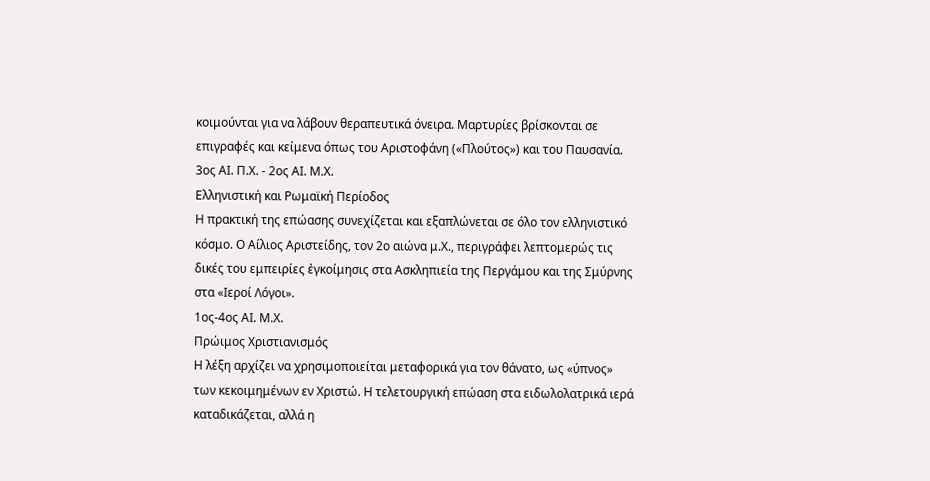κοιμούνται για να λάβουν θεραπευτικά όνειρα. Μαρτυρίες βρίσκονται σε επιγραφές και κείμενα όπως του Αριστοφάνη («Πλούτος») και του Παυσανία.
3ος ΑΙ. Π.Χ. - 2ος ΑΙ. Μ.Χ.
Ελληνιστική και Ρωμαϊκή Περίοδος
Η πρακτική της επώασης συνεχίζεται και εξαπλώνεται σε όλο τον ελληνιστικό κόσμο. Ο Αίλιος Αριστείδης, τον 2ο αιώνα μ.Χ., περιγράφει λεπτομερώς τις δικές του εμπειρίες ἐγκοίμησις στα Ασκληπιεία της Περγάμου και της Σμύρνης στα «Ιεροί Λόγοι».
1ος-4ος ΑΙ. Μ.Χ.
Πρώιμος Χριστιανισμός
Η λέξη αρχίζει να χρησιμοποιείται μεταφορικά για τον θάνατο, ως «ύπνος» των κεκοιμημένων εν Χριστώ. Η τελετουργική επώαση στα ειδωλολατρικά ιερά καταδικάζεται, αλλά η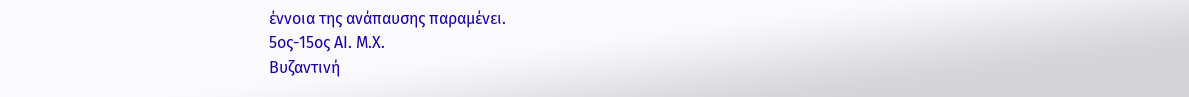έννοια της ανάπαυσης παραμένει.
5ος-15ος ΑΙ. Μ.Χ.
Βυζαντινή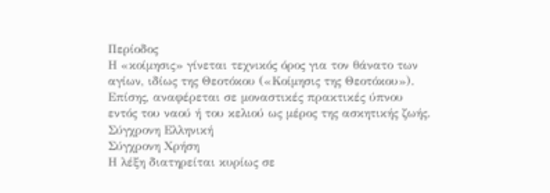Περίοδος
Η «κοίμησις» γίνεται τεχνικός όρος για τον θάνατο των αγίων, ιδίως της Θεοτόκου («Κοίμησις της Θεοτόκου»). Επίσης, αναφέρεται σε μοναστικές πρακτικές ύπνου εντός του ναού ή του κελιού ως μέρος της ασκητικής ζωής.
Σύγχρονη Ελληνική
Σύγχρονη Χρήση
Η λέξη διατηρείται κυρίως σε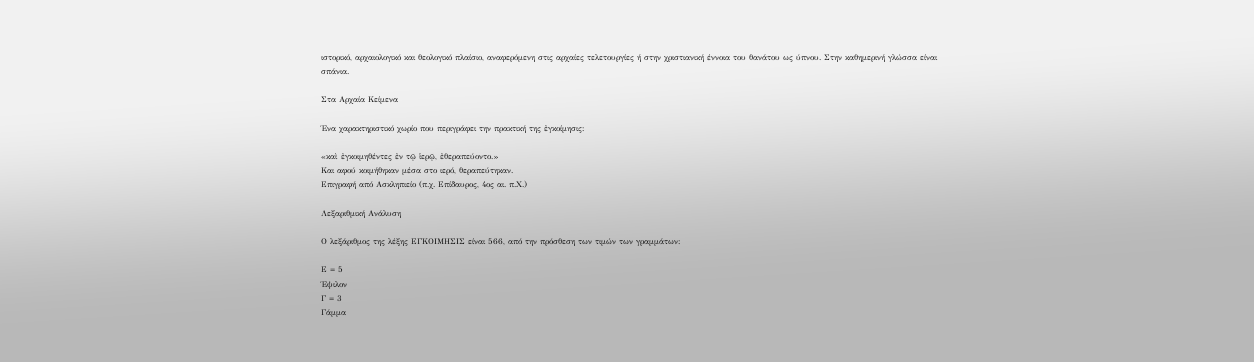ιστορικό, αρχαιολογικό και θεολογικό πλαίσιο, αναφερόμενη στις αρχαίες τελετουργίες ή στην χριστιανική έννοια του θανάτου ως ύπνου. Στην καθημερινή γλώσσα είναι σπάνια.

Στα Αρχαία Κείμενα

Ένα χαρακτηριστικό χωρίο που περιγράφει την πρακτική της ἐγκοίμησις:

«καὶ ἐγκοιμηθέντες ἐν τῷ ἱερῷ, ἐθεραπεύοντο.»
Και αφού κοιμήθηκαν μέσα στο ιερό, θεραπεύτηκαν.
Επιγραφή από Ασκληπιείο (π.χ. Επίδαυρος, 4ος αι. π.Χ.)

Λεξαριθμική Ανάλυση

Ο λεξάριθμος της λέξης ΕΓΚΟΙΜΗΣΙΣ είναι 566, από την πρόσθεση των τιμών των γραμμάτων:

Ε = 5
Έψιλον
Γ = 3
Γάμμα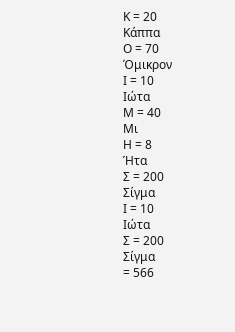Κ = 20
Κάππα
Ο = 70
Όμικρον
Ι = 10
Ιώτα
Μ = 40
Μι
Η = 8
Ήτα
Σ = 200
Σίγμα
Ι = 10
Ιώτα
Σ = 200
Σίγμα
= 566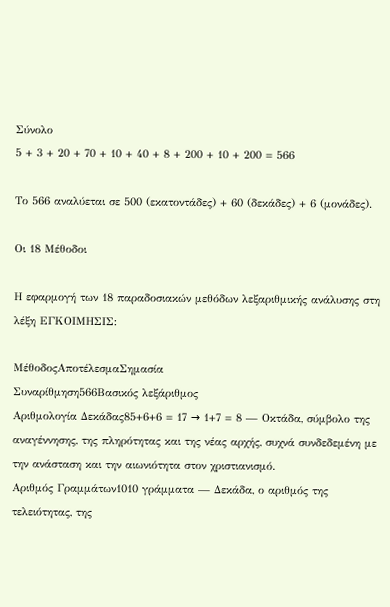Σύνολο
5 + 3 + 20 + 70 + 10 + 40 + 8 + 200 + 10 + 200 = 566

Το 566 αναλύεται σε 500 (εκατοντάδες) + 60 (δεκάδες) + 6 (μονάδες).

Οι 18 Μέθοδοι

Η εφαρμογή των 18 παραδοσιακών μεθόδων λεξαριθμικής ανάλυσης στη λέξη ΕΓΚΟΙΜΗΣΙΣ:

ΜέθοδοςΑποτέλεσμαΣημασία
Συναρίθμηση566Βασικός λεξάριθμος
Αριθμολογία Δεκάδας85+6+6 = 17 → 1+7 = 8 — Οκτάδα, σύμβολο της αναγέννησης, της πληρότητας και της νέας αρχής, συχνά συνδεδεμένη με την ανάσταση και την αιωνιότητα στον χριστιανισμό.
Αριθμός Γραμμάτων1010 γράμματα — Δεκάδα, ο αριθμός της τελειότητας, της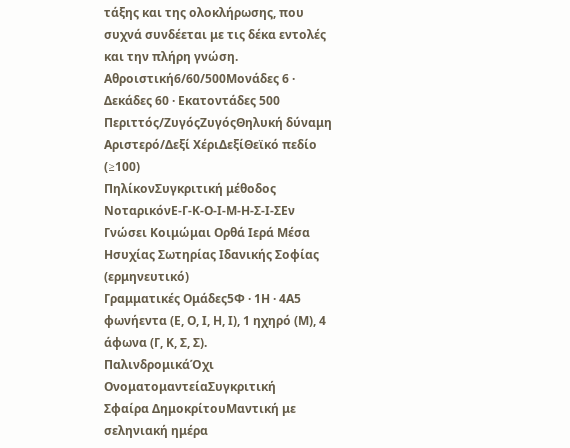τάξης και της ολοκλήρωσης, που συχνά συνδέεται με τις δέκα εντολές και την πλήρη γνώση.
Αθροιστική6/60/500Μονάδες 6 · Δεκάδες 60 · Εκατοντάδες 500
Περιττός/ΖυγόςΖυγόςΘηλυκή δύναμη
Αριστερό/Δεξί ΧέριΔεξίΘεϊκό πεδίο (≥100)
ΠηλίκονΣυγκριτική μέθοδος
ΝοταρικόνΕ-Γ-Κ-Ο-Ι-Μ-Η-Σ-Ι-ΣΕν Γνώσει Κοιμώμαι Ορθά Ιερά Μέσα Ησυχίας Σωτηρίας Ιδανικής Σοφίας (ερμηνευτικό)
Γραμματικές Ομάδες5Φ · 1Η · 4Α5 φωνήεντα (Ε, Ο, Ι, Η, Ι), 1 ηχηρό (Μ), 4 άφωνα (Γ, Κ, Σ, Σ).
ΠαλινδρομικάΌχι
ΟνοματομαντείαΣυγκριτική
Σφαίρα ΔημοκρίτουΜαντική με σεληνιακή ημέρα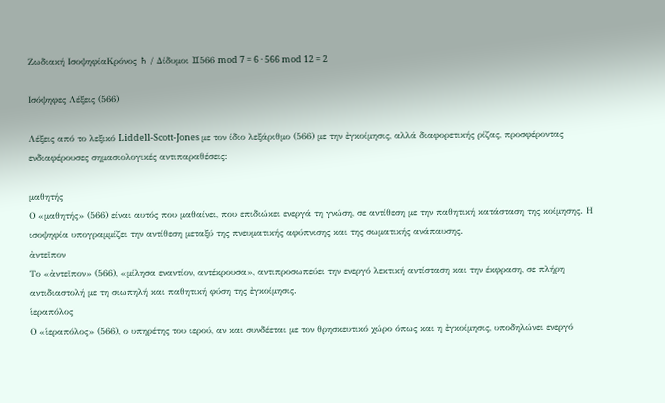Ζωδιακή ΙσοψηφίαΚρόνος ♄ / Δίδυμοι ♊566 mod 7 = 6 · 566 mod 12 = 2

Ισόψηφες Λέξεις (566)

Λέξεις από το λεξικό Liddell-Scott-Jones με τον ίδιο λεξάριθμο (566) με την ἐγκοίμησις, αλλά διαφορετικής ρίζας, προσφέροντας ενδιαφέρουσες σημασιολογικές αντιπαραθέσεις:

μαθητής
Ο «μαθητής» (566) είναι αυτός που μαθαίνει, που επιδιώκει ενεργά τη γνώση, σε αντίθεση με την παθητική κατάσταση της κοίμησης. Η ισοψηφία υπογραμμίζει την αντίθεση μεταξύ της πνευματικής αφύπνισης και της σωματικής ανάπαυσης.
ἀντεῖπον
Το «ἀντεῖπον» (566), «μίλησα εναντίον, αντέκρουσα», αντιπροσωπεύει την ενεργό λεκτική αντίσταση και την έκφραση, σε πλήρη αντιδιαστολή με τη σιωπηλή και παθητική φύση της ἐγκοίμησις.
ἱεραπόλος
Ο «ἱεραπόλος» (566), ο υπηρέτης του ιερού, αν και συνδέεται με τον θρησκευτικό χώρο όπως και η ἐγκοίμησις, υποδηλώνει ενεργό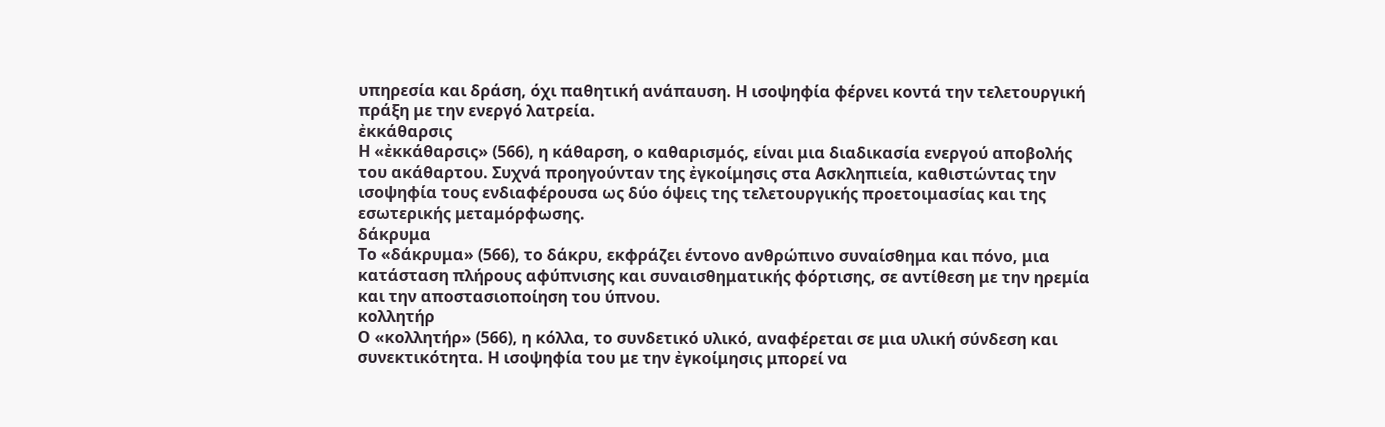υπηρεσία και δράση, όχι παθητική ανάπαυση. Η ισοψηφία φέρνει κοντά την τελετουργική πράξη με την ενεργό λατρεία.
ἐκκάθαρσις
Η «ἐκκάθαρσις» (566), η κάθαρση, ο καθαρισμός, είναι μια διαδικασία ενεργού αποβολής του ακάθαρτου. Συχνά προηγούνταν της ἐγκοίμησις στα Ασκληπιεία, καθιστώντας την ισοψηφία τους ενδιαφέρουσα ως δύο όψεις της τελετουργικής προετοιμασίας και της εσωτερικής μεταμόρφωσης.
δάκρυμα
Το «δάκρυμα» (566), το δάκρυ, εκφράζει έντονο ανθρώπινο συναίσθημα και πόνο, μια κατάσταση πλήρους αφύπνισης και συναισθηματικής φόρτισης, σε αντίθεση με την ηρεμία και την αποστασιοποίηση του ύπνου.
κολλητήρ
Ο «κολλητήρ» (566), η κόλλα, το συνδετικό υλικό, αναφέρεται σε μια υλική σύνδεση και συνεκτικότητα. Η ισοψηφία του με την ἐγκοίμησις μπορεί να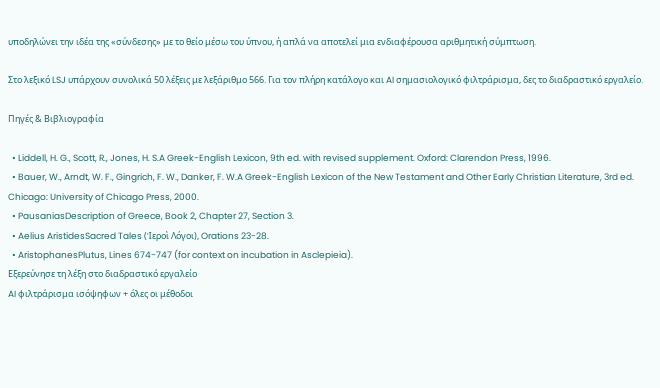υποδηλώνει την ιδέα της «σύνδεσης» με το θείο μέσω του ύπνου, ή απλά να αποτελεί μια ενδιαφέρουσα αριθμητική σύμπτωση.

Στο λεξικό LSJ υπάρχουν συνολικά 50 λέξεις με λεξάριθμο 566. Για τον πλήρη κατάλογο και AI σημασιολογικό φιλτράρισμα, δες το διαδραστικό εργαλείο.

Πηγές & Βιβλιογραφία

  • Liddell, H. G., Scott, R., Jones, H. S.A Greek-English Lexicon, 9th ed. with revised supplement. Oxford: Clarendon Press, 1996.
  • Bauer, W., Arndt, W. F., Gingrich, F. W., Danker, F. W.A Greek-English Lexicon of the New Testament and Other Early Christian Literature, 3rd ed. Chicago: University of Chicago Press, 2000.
  • PausaniasDescription of Greece, Book 2, Chapter 27, Section 3.
  • Aelius AristidesSacred Tales (Ἱεροὶ Λόγοι), Orations 23-28.
  • AristophanesPlutus, Lines 674-747 (for context on incubation in Asclepieia).
Εξερεύνησε τη λέξη στο διαδραστικό εργαλείο
AI φιλτράρισμα ισόψηφων + όλες οι μέθοδοι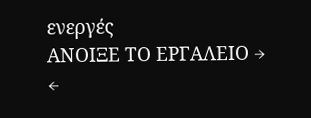ενεργές
ΑΝΟΙΞΕ ΤΟ ΕΡΓΑΛΕΙΟ →
←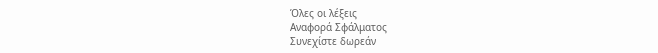Όλες οι λέξεις
Αναφορά Σφάλματος
Συνεχίστε δωρεάν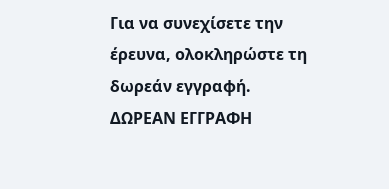Για να συνεχίσετε την έρευνα, ολοκληρώστε τη δωρεάν εγγραφή.
ΔΩΡΕΑΝ ΕΓΓΡΑΦΗ